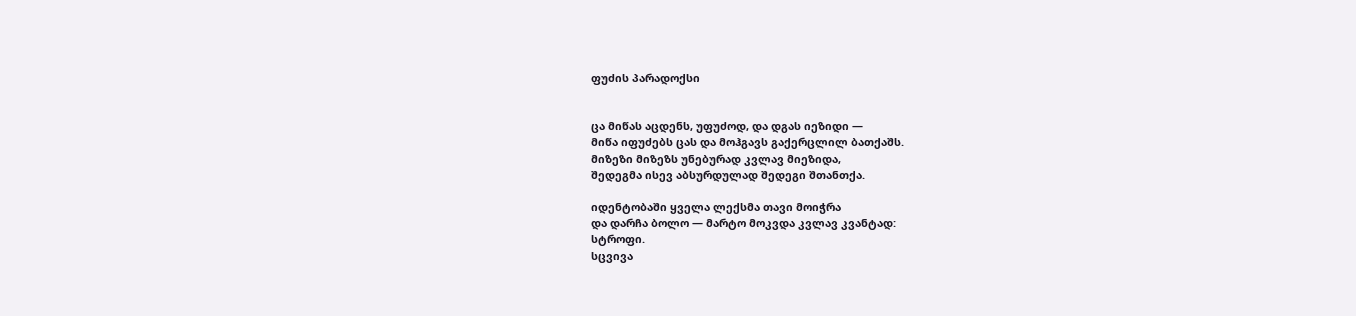ფუძის პარადოქსი


ცა მიწას აცდენს, უფუძოდ, და დგას იეზიდი —
მიწა იფუძებს ცას და მოჰგავს გაქერცლილ ბათქაშს.
მიზეზი მიზეზს უნებურად კვლავ მიეზიდა,
შედეგმა ისევ აბსურდულად შედეგი შთანთქა.

იდენტობაში ყველა ლექსმა თავი მოიჭრა
და დარჩა ბოლო — მარტო მოკვდა კვლავ კვანტად:
სტროფი.
სცვივა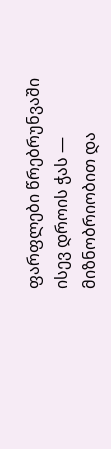ფარფლები წრებრუნვაში ისევ დროის ჭას —
მიზნობრიობით და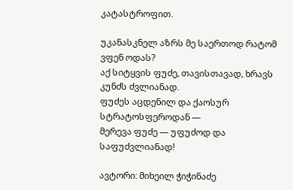კატასტროფით.

უკანასკნელ აზრს მე საერთოდ რატომ ვფენ ოდას?
აქ სიტყვის ფუძე, თავისთავად, ხრავს კუნძს ძვლიანად.
ფუძეს აცდენილ და ქაოსურ სტრატოსფეროდან —
მერევა ფუძე — უფუძოდ და საფუძვლიანად!

ავტორი: მიხეილ ჭიჭინაძე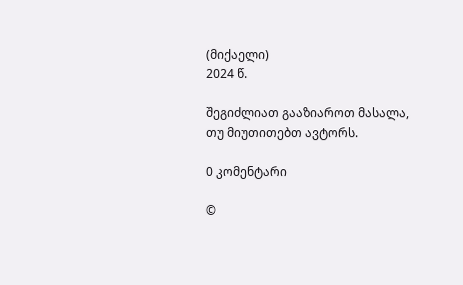(მიქაელი)
2024 წ.

შეგიძლიათ გააზიაროთ მასალა, თუ მიუთითებთ ავტორს.

0 კომენტარი

©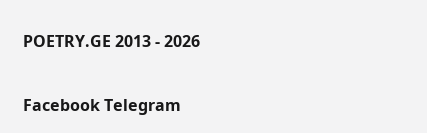POETRY.GE 2013 - 2026

Facebook Telegram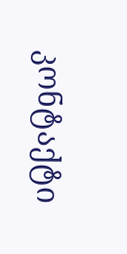კონტაქტი